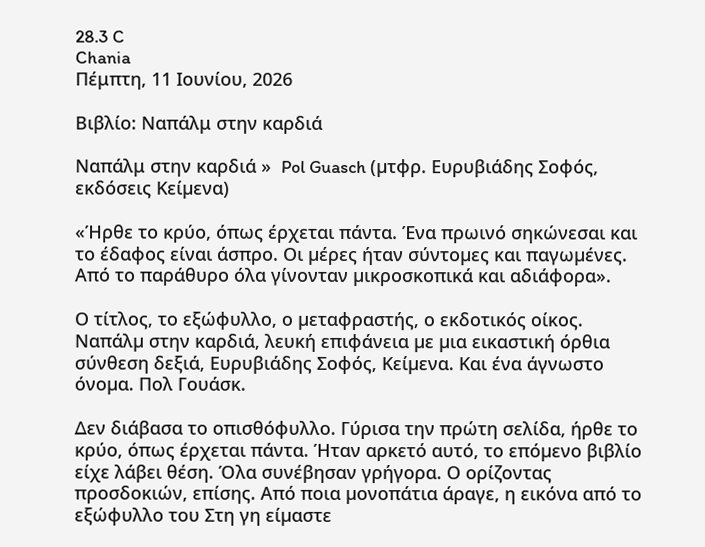28.3 C
Chania
Πέμπτη, 11 Ιουνίου, 2026

Βιβλίο: Ναπάλμ στην καρδιά

Ναπάλμ στην καρδιά »  Pol Guasch (µτφρ. Ευρυβιάδης Σοφός, εκδόσεις Κείµενα)

«Ήρθε το κρύο, όπως έρχεται πάντα. Ένα πρωινό σηκώνεσαι και το έδαφος είναι άσπρο. Οι µέρες ήταν σύντοµες και παγωµένες. Από το παράθυρο όλα γίνονταν µικροσκοπικά και αδιάφορα».

Ο τίτλος, το εξώφυλλο, ο µεταφραστής, ο εκδοτικός οίκος. Ναπάλµ στην καρδιά, λευκή επιφάνεια µε µια εικαστική όρθια σύνθεση δεξιά, Ευρυβιάδης Σοφός, Κείµενα. Και ένα άγνωστο όνοµα. Πολ Γουάσκ.

∆εν διάβασα το οπισθόφυλλο. Γύρισα την πρώτη σελίδα, ήρθε το κρύο, όπως έρχεται πάντα. Ήταν αρκετό αυτό, το επόµενο βιβλίο είχε λάβει θέση. Όλα συνέβησαν γρήγορα. Ο ορίζοντας προσδοκιών, επίσης. Από ποια µονοπάτια άραγε, η εικόνα από το εξώφυλλο του Στη γη είµαστε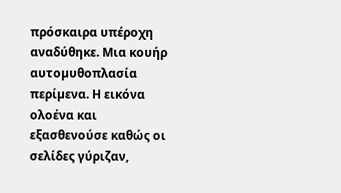πρόσκαιρα υπέροχη αναδύθηκε. Μια κουήρ αυτοµυθοπλασία περίµενα. Η εικόνα ολοένα και εξασθενούσε καθώς οι σελίδες γύριζαν,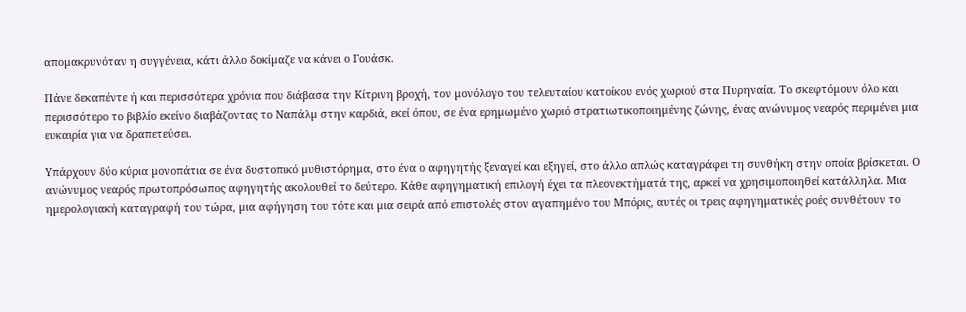αποµακρυνόταν η συγγένεια, κάτι άλλο δοκίµαζε να κάνει ο Γουάσκ.

Πάνε δεκαπέντε ή και περισσότερα χρόνια που διάβασα την Κίτρινη βροχή, τον µονόλογο του τελευταίου κατοίκου ενός χωριού στα Πυρηναία. Το σκεφτόµουν όλο και περισσότερο το βιβλίο εκείνο διαβάζοντας το Ναπάλµ στην καρδιά, εκεί όπου, σε ένα ερηµωµένο χωριό στρατιωτικοποιηµένης ζώνης, ένας ανώνυµος νεαρός περιµένει µια ευκαιρία για να δραπετεύσει.

Υπάρχουν δύο κύρια µονοπάτια σε ένα δυστοπικό µυθιστόρηµα, στο ένα ο αφηγητής ξεναγεί και εξηγεί, στο άλλο απλώς καταγράφει τη συνθήκη στην οποία βρίσκεται. Ο ανώνυµος νεαρός πρωτοπρόσωπος αφηγητής ακολουθεί το δεύτερο. Κάθε αφηγηµατική επιλογή έχει τα πλεονεκτήµατά της, αρκεί να χρησιµοποιηθεί κατάλληλα. Μια ηµερολογιακή καταγραφή του τώρα, µια αφήγηση του τότε και µια σειρά από επιστολές στον αγαπηµένο του Μπόρις, αυτές οι τρεις αφηγηµατικές ροές συνθέτουν το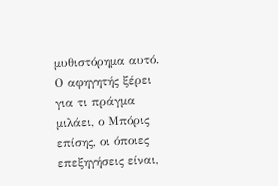µυθιστόρηµα αυτό. Ο αφηγητής ξέρει για τι πράγµα µιλάει, ο Μπόρις επίσης, οι όποιες επεξηγήσεις είναι,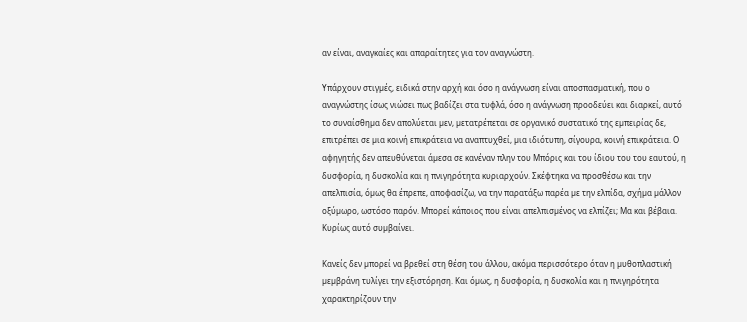αν είναι, αναγκαίες και απαραίτητες για τον αναγνώστη.

Υπάρχουν στιγµές, ειδικά στην αρχή και όσο η ανάγνωση είναι αποσπασµατική, που ο αναγνώστης ίσως νιώσει πως βαδίζει στα τυφλά, όσο η ανάγνωση προοδεύει και διαρκεί, αυτό το συναίσθηµα δεν απολύεται µεν, µετατρέπεται σε οργανικό συστατικό της εµπειρίας δε, επιτρέπει σε µια κοινή επικράτεια να αναπτυχθεί, µια ιδιότυπη, σίγουρα, κοινή επικράτεια. Ο αφηγητής δεν απευθύνεται άµεσα σε κανέναν πλην του Μπόρις και του ίδιου του του εαυτού, η δυσφορία, η δυσκολία και η πνιγηρότητα κυριαρχούν. Σκέφτηκα να προσθέσω και την απελπισία, όµως θα έπρεπε, αποφασίζω, να την παρατάξω παρέα µε την ελπίδα, σχήµα µάλλον οξύµωρο, ωστόσο παρόν. Μπορεί κάποιος που είναι απελπισµένος να ελπίζει; Μα και βέβαια. Κυρίως αυτό συµβαίνει.

Κανείς δεν µπορεί να βρεθεί στη θέση του άλλου, ακόµα περισσότερο όταν η µυθοπλαστική µεµβράνη τυλίγει την εξιστόρηση. Και όµως, η δυσφορία, η δυσκολία και η πνιγηρότητα χαρακτηρίζουν την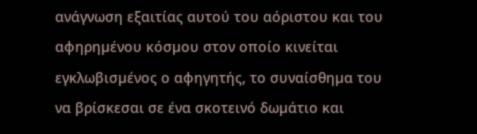ανάγνωση εξαιτίας αυτού του αόριστου και του αφηρηµένου κόσµου στον οποίο κινείται εγκλωβισµένος ο αφηγητής, το συναίσθηµα του να βρίσκεσαι σε ένα σκοτεινό δωµάτιο και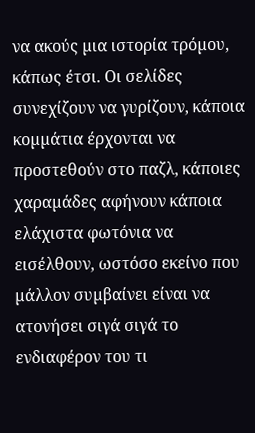να ακούς µια ιστορία τρόµου, κάπως έτσι. Οι σελίδες συνεχίζουν να γυρίζουν, κάποια κοµµάτια έρχονται να προστεθούν στο παζλ, κάποιες χαραµάδες αφήνουν κάποια ελάχιστα φωτόνια να εισέλθουν, ωστόσο εκείνο που µάλλον συµβαίνει είναι να ατονήσει σιγά σιγά το ενδιαφέρον του τι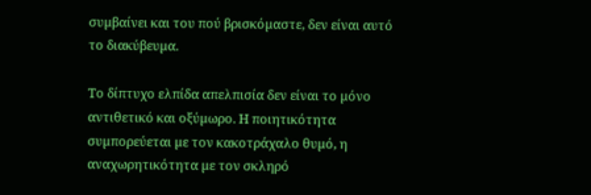συµβαίνει και του πού βρισκόµαστε, δεν είναι αυτό το διακύβευµα.

Το δίπτυχο ελπίδα απελπισία δεν είναι το µόνο αντιθετικό και οξύµωρο. Η ποιητικότητα συµπορεύεται µε τον κακοτράχαλο θυµό, η αναχωρητικότητα µε τον σκληρό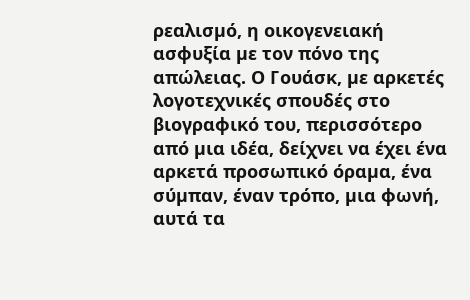ρεαλισµό, η οικογενειακή ασφυξία µε τον πόνο της απώλειας. Ο Γουάσκ, µε αρκετές λογοτεχνικές σπουδές στο βιογραφικό του, περισσότερο από µια ιδέα, δείχνει να έχει ένα αρκετά προσωπικό όραµα, ένα σύµπαν, έναν τρόπο, µια φωνή, αυτά τα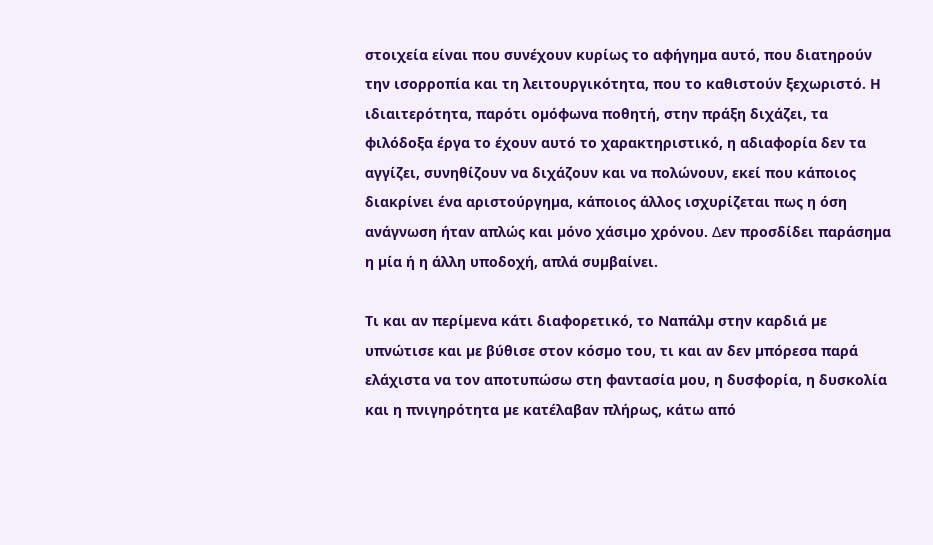στοιχεία είναι που συνέχουν κυρίως το αφήγηµα αυτό, που διατηρούν την ισορροπία και τη λειτουργικότητα, που το καθιστούν ξεχωριστό. Η ιδιαιτερότητα, παρότι οµόφωνα ποθητή, στην πράξη διχάζει, τα φιλόδοξα έργα το έχουν αυτό το χαρακτηριστικό, η αδιαφορία δεν τα αγγίζει, συνηθίζουν να διχάζουν και να πολώνουν, εκεί που κάποιος διακρίνει ένα αριστούργηµα, κάποιος άλλος ισχυρίζεται πως η όση ανάγνωση ήταν απλώς και µόνο χάσιµο χρόνου. ∆εν προσδίδει παράσηµα η µία ή η άλλη υποδοχή, απλά συµβαίνει.

Τι και αν περίµενα κάτι διαφορετικό, το Ναπάλµ στην καρδιά µε υπνώτισε και µε βύθισε στον κόσµο του, τι και αν δεν µπόρεσα παρά ελάχιστα να τον αποτυπώσω στη φαντασία µου, η δυσφορία, η δυσκολία και η πνιγηρότητα µε κατέλαβαν πλήρως, κάτω από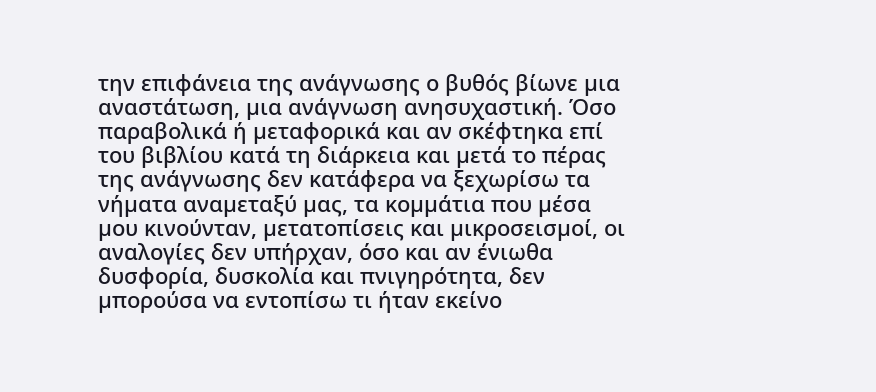την επιφάνεια της ανάγνωσης ο βυθός βίωνε µια αναστάτωση, µια ανάγνωση ανησυχαστική. Όσο παραβολικά ή µεταφορικά και αν σκέφτηκα επί του βιβλίου κατά τη διάρκεια και µετά το πέρας της ανάγνωσης δεν κατάφερα να ξεχωρίσω τα νήµατα αναµεταξύ µας, τα κοµµάτια που µέσα µου κινούνταν, µετατοπίσεις και µικροσεισµοί, οι αναλογίες δεν υπήρχαν, όσο και αν ένιωθα δυσφορία, δυσκολία και πνιγηρότητα, δεν µπορούσα να εντοπίσω τι ήταν εκείνο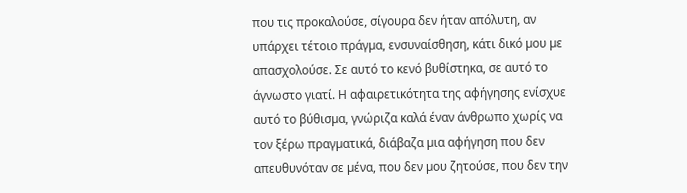που τις προκαλούσε, σίγουρα δεν ήταν απόλυτη, αν υπάρχει τέτοιο πράγµα, ενσυναίσθηση, κάτι δικό µου µε απασχολούσε. Σε αυτό το κενό βυθίστηκα, σε αυτό το άγνωστο γιατί. Η αφαιρετικότητα της αφήγησης ενίσχυε αυτό το βύθισµα, γνώριζα καλά έναν άνθρωπο χωρίς να τον ξέρω πραγµατικά, διάβαζα µια αφήγηση που δεν απευθυνόταν σε µένα, που δεν µου ζητούσε, που δεν την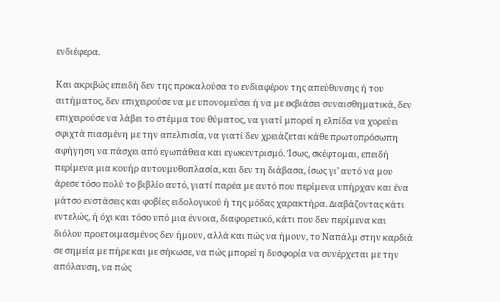ενδιέφερα.

Και ακριβώς επειδή δεν της προκαλούσα το ενδιαφέρον της απεύθυνσης ή του αιτήµατος, δεν επιχειρούσε να µε υπονοµεύσει ή να µε εκβιάσει συναισθηµατικά, δεν επιχειρούσε να λάβει το στέµµα του θύµατος, να γιατί µπορεί η ελπίδα να χορεύει σφιχτά πιασµένη µε την απελπισία, να γιατί δεν χρειάζεται κάθε πρωτοπρόσωπη αφήγηση να πάσχει από εγωπάθεια και εγωκεντρισµό. Ίσως, σκέφτοµαι, επειδή περίµενα µια κουήρ αυτουµυθοπλασία, και δεν τη διάβασα, ίσως γι’ αυτό να µου άρεσε τόσο πολύ το βιβλίο αυτό, γιατί παρέα µε αυτό που περίµενα υπήρχαν και ένα µάτσο ενστάσεις και φοβίες ειδολογικού ή της µόδας χαρακτήρα. ∆ιαβάζοντας κάτι εντελώς, ή όχι και τόσο υπό µια έννοια, διαφορετικό, κάτι που δεν περίµενα και διόλου προετοιµασµένος δεν ήµουν, αλλά και πώς να ήµουν, το Ναπάλµ στην καρδιά σε σηµεία µε πήρε και µε σήκωσε, να πώς µπορεί η δυσφορία να συνέρχεται µε την απόλαυση, να πώς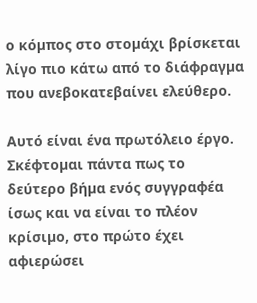ο κόµπος στο στοµάχι βρίσκεται λίγο πιο κάτω από το διάφραγµα που ανεβοκατεβαίνει ελεύθερο.

Αυτό είναι ένα πρωτόλειο έργο. Σκέφτοµαι πάντα πως το δεύτερο βήµα ενός συγγραφέα ίσως και να είναι το πλέον κρίσιµο, στο πρώτο έχει αφιερώσει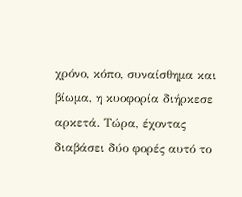χρόνο, κόπο, συναίσθηµα και βίωµα, η κυοφορία διήρκεσε αρκετά. Τώρα, έχοντας διαβάσει δύο φορές αυτό το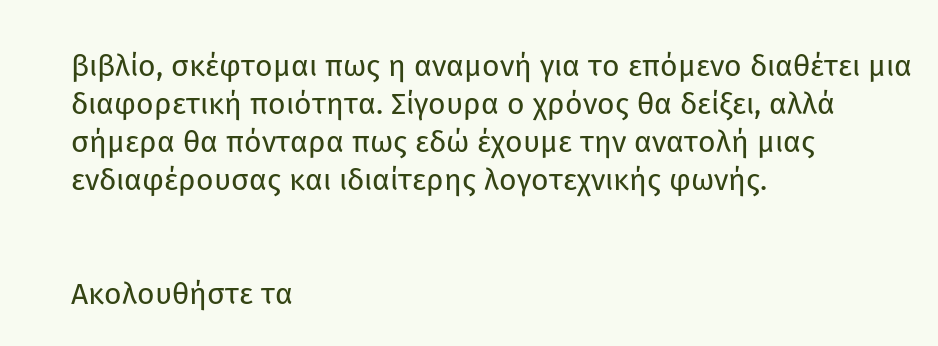βιβλίο, σκέφτοµαι πως η αναµονή για το επόµενο διαθέτει µια διαφορετική ποιότητα. Σίγουρα ο χρόνος θα δείξει, αλλά σήµερα θα πόνταρα πως εδώ έχουµε την ανατολή µιας ενδιαφέρουσας και ιδιαίτερης λογοτεχνικής φωνής.


Ακολουθήστε τα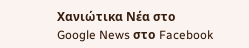Χανιώτικα Νέα στο Google News στο Facebook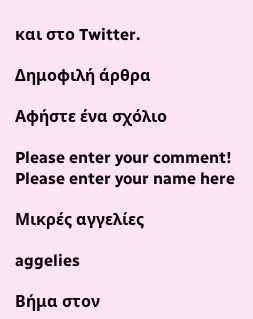και στο Twitter.

Δημοφιλή άρθρα

Αφήστε ένα σχόλιο

Please enter your comment!
Please enter your name here

Μικρές αγγελίες

aggelies

Βήμα στον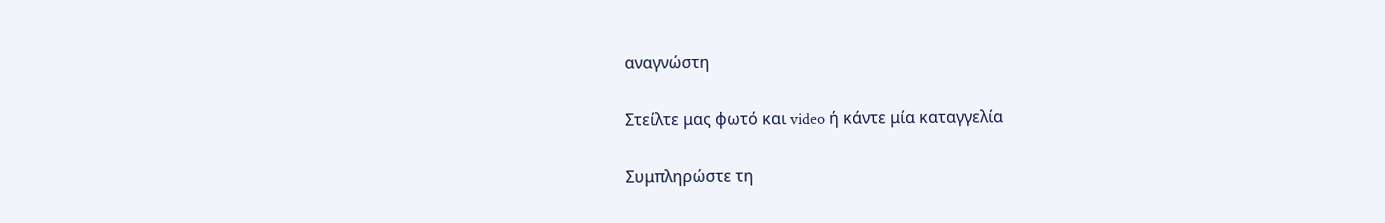αναγνώστη

Στείλτε μας φωτό και video ή κάντε μία καταγγελία

Συμπληρώστε τη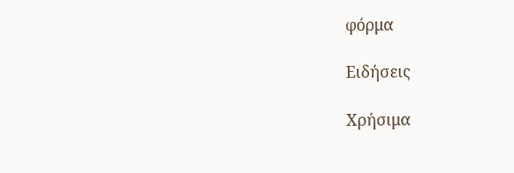φόρμα

Ειδήσεις

Χρήσιμα